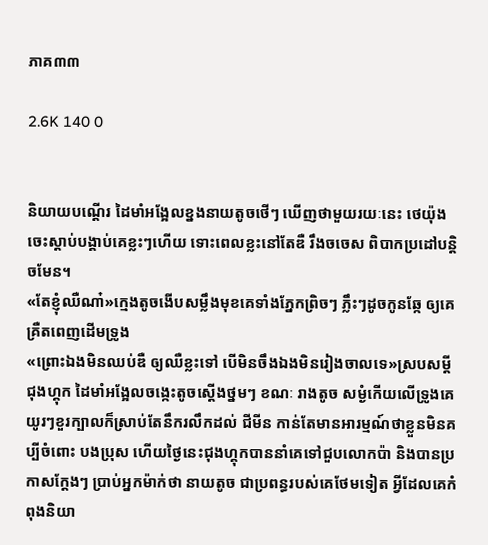ភាគ៣៣

2.6K 140 0


និយាយបណ្តើរ ដៃមាំអង្អែលខ្នងនាយតូចថើៗ ឃើញថាមួយរយៈនេះ ថេយ៉ុង ចេះស្តាប់បង្គាប់គេខ្លះៗហើយ ទោះពេលខ្លះនៅតែឌឺ រឹងចចេស ពិបាកប្រដៅបន្តិចមែន។
«តែខ្ញុំឈឺណា៎»ក្មេងតូចងើបសម្លឹងមុខគេទាំងភ្នែកព្រិចៗ ភ្លឹះៗដូចកូនឆ្កែ ឲ្យគេគ្រឺតពេញដើមទ្រូង
«ព្រោះឯងមិនឈប់ឌឺ ឲ្យឈឺខ្លះទៅ បើមិនចឹងឯងមិនរៀងចាលទេ»ស្របសម្តី ជុងហ្គុក ដៃមាំអង្អែលចង្កេះតូចស្តើងថ្នមៗ ខណៈ រាងតូច សម្ងំកើយលើទ្រូងគេ យូរៗខួរក្បាលក៏ស្រាប់តែនឹករលឹកដល់ ជីមីន កាន់តែមានអារម្មណ៍ថាខ្លួនមិនគប្បីចំពោះ បងប្រុស ហើយថ្ងៃនេះជុងហ្គុកបាននាំគេទៅជួបលោកប៉ា និងបានប្រកាសក្តែងៗ ប្រាប់អ្នកម៉ាក់ថា នាយតូច ជាប្រពន្ធរបស់គេថែមទៀត អ្វីដែលគេកំពុងនិយា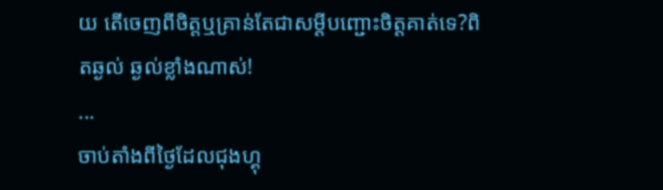យ តើចេញពីចិត្តឬគ្រាន់តែជាសម្តីបញ្ជោះចិត្តគាត់ទេ?ពិតឆ្ងល់ ឆ្ងល់ខ្លាំងណាស់!
...
ចាប់តាំងពីថ្ងៃដែលជុងហ្គុ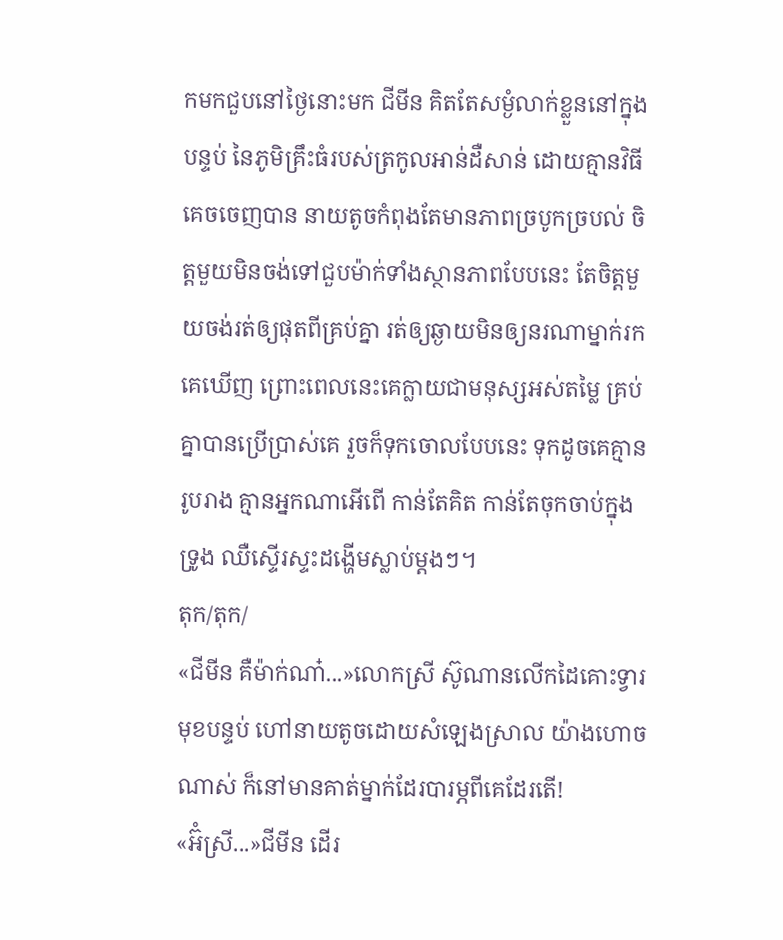កមកជួបនៅថ្ងៃនោះមក ជីមីន គិតតែសម្ងំលាក់ខ្លួននៅក្នុងបន្ទប់ នៃភូមិគ្រឹះធំរបស់ត្រកូលអាន់ដឺសាន់ ដោយគ្មានវិធីគេចចេញបាន នាយតូចកំពុងតែមានភាពច្របូកច្របល់ ចិត្តមួយមិនចង់ទៅជួបម៉ាក់ទាំងស្ថានភាពបែបនេះ តែចិត្តមួយចង់រត់ឲ្យផុតពីគ្រប់គ្នា រត់ឲ្យឆ្ងាយមិនឲ្យនរណាម្នាក់រកគេឃើញ ព្រោះពេលនេះគេក្លាយជាមនុស្សអស់តម្លៃ គ្រប់គ្នាបានប្រើប្រាស់គេ រួចក៏ទុកចោលបែបនេះ ទុកដូចគេគ្មានរូបរាង គ្មានអ្នកណាអើពើ កាន់តែគិត កាន់តែចុកចាប់ក្នុងទ្រូង ឈឺស្ទើរស្ទះដង្ហើមស្លាប់ម្តងៗ។
តុក/តុក/
«ជីមីន គឺម៉ាក់ណា៎...»លោកស្រី ស៊ូណានលើកដៃគោះទ្វារមុខបន្ទប់ ហៅនាយតូចដោយសំឡេងស្រាល យ៉ាងហោចណាស់ ក៏នៅមានគាត់ម្នាក់ដែរបារម្ភពីគេដែរតើ!
«អ៊ំស្រី...»ជីមីន ដើរ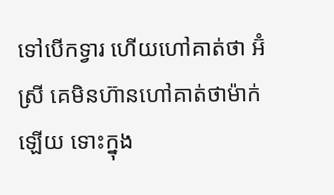ទៅបើកទ្វារ ហើយហៅគាត់ថា អ៊ំស្រី គេមិនហ៊ានហៅគាត់ថាម៉ាក់ឡើយ ទោះក្នុង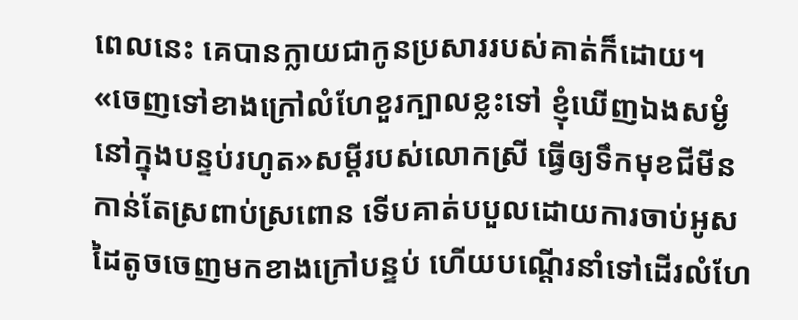ពេលនេះ គេបានក្លាយជាកូនប្រសាររបស់គាត់ក៏ដោយ។
«ចេញទៅខាងក្រៅលំហែខួរក្បាលខ្លះទៅ ខ្ញុំឃើញឯងសម្ងំនៅក្នុងបន្ទប់រហូត»សម្តីរបស់លោកស្រី ធ្វើឲ្យទឹកមុខជីមីនកាន់តែស្រពាប់ស្រពោន ទើបគាត់បបួលដោយការចាប់អូសដៃតូចចេញមកខាងក្រៅបន្ទប់ ហើយបណ្តើរនាំទៅដើរលំហែ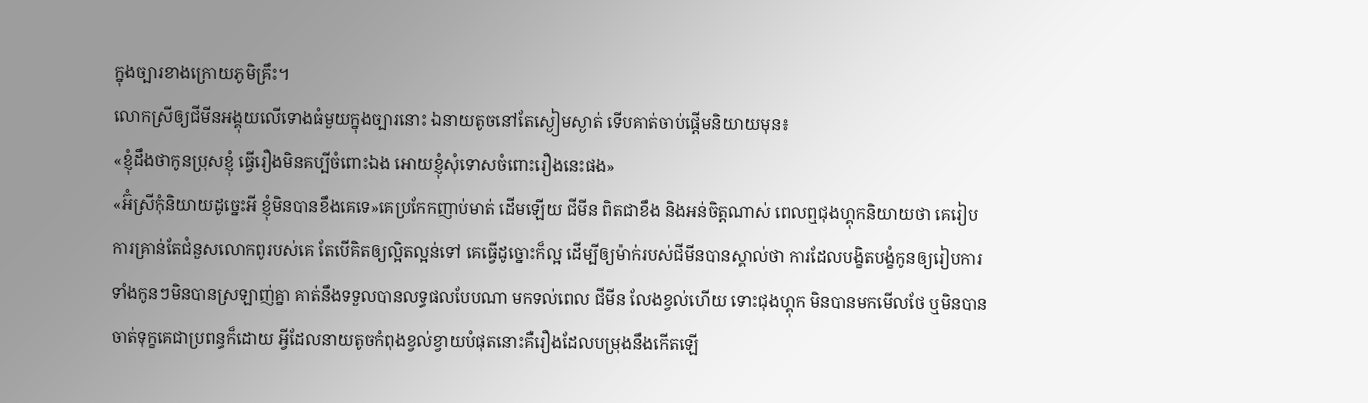ក្នុងច្បារខាងក្រោយភូមិគ្រឹះ។
លោកស្រីឲ្យជីមីនអង្គុយលើទោងធំមួយក្នុងច្បារនោះ ឯនាយតូចនៅតែស្ងៀមស្ងាត់ ទើបគាត់ចាប់ផ្តើមនិយាយមុន៖
«ខ្ញុំដឹងថាកូនប្រុសខ្ញុំ ធ្វើរឿងមិនគប្បីចំពោះឯង អោយខ្ញុំសុំទោសចំពោះរឿងនេះផង»
«អ៊ំស្រីកុំនិយាយដូច្នេះអី ខ្ញុំមិនបានខឹងគេទេ»គេប្រកែកញាប់មាត់ ដើមឡើយ ជីមីន ពិតជាខឹង និងអន់ចិត្តណាស់ ពេលឮជុងហ្គុកនិយាយថា គេរៀបការគ្រាន់តែជំនួសលោកពូរបស់គេ តែបើគិតឲ្យល្អិតល្អន់ទៅ គេធ្វើដូច្នោះក៏ល្អ ដើម្បីឲ្យម៉ាក់របស់ជីមីនបានស្គាល់ថា ការដែលបង្ខិតបង្ខំកូនឲ្យរៀបការទាំងកូនៗមិនបានស្រឡាញ់គ្នា គាត់នឹងទទួលបានលទ្ធផលបែបណា មកទល់ពេល ជីមីន លែងខ្វល់ហើយ ទោះជុងហ្គុក មិនបានមកមើលថែ ឬមិនបានចាត់ទុក្ខគេជាប្រពន្ធក៏ដោយ អ្វីដែលនាយតូចកំពុងខ្វល់ខ្វាយបំផុតនោះគឺរឿងដែលបម្រុងនឹងកើតឡើ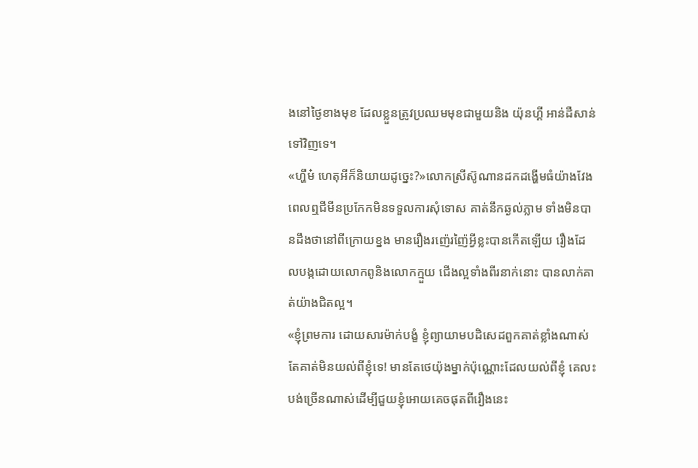ងនៅថ្ងៃខាងមុខ ដែលខ្លួនត្រូវប្រឈមមុខជាមួយនិង យ៉ុនហ្គី អាន់ដឺសាន់ ទៅវិញទេ។
«ហ្ហឹម៎ ហេតុអីក៏និយាយដូច្នេះ?»លោកស្រីស៊ូណានដកដង្ហើមធំយ៉ាងវែង ពេលឮជីមីនប្រកែកមិនទទួលការសុំទោស គាត់នឹកឆ្ងល់ភ្លាម ទាំងមិនបានដឹងថានៅពីក្រោយខ្នង មានរឿងរញ៉េរញ៉ៃអ្វីខ្លះបានកើតឡើយ រឿងដែលបង្កដោយលោកពូនិងលោកក្មួយ ជើងល្អទាំងពីរនាក់នោះ បានលាក់គាត់យ៉ាងជិតល្អ។
«ខ្ញុំព្រមការ ដោយសារម៉ាក់បង្ខំ ខ្ញុំព្យាយាមបដិសេដពួកគាត់ខ្លាំងណាស់ តែគាត់មិនយល់ពីខ្ញុំទេ! មានតែថេយ៉ុងម្នាក់ប៉ុណ្ណោះដែលយល់ពីខ្ញុំ គេលះបង់ច្រើនណាស់ដើម្បីជួយខ្ញុំអោយគេចផុតពីរឿងនេះ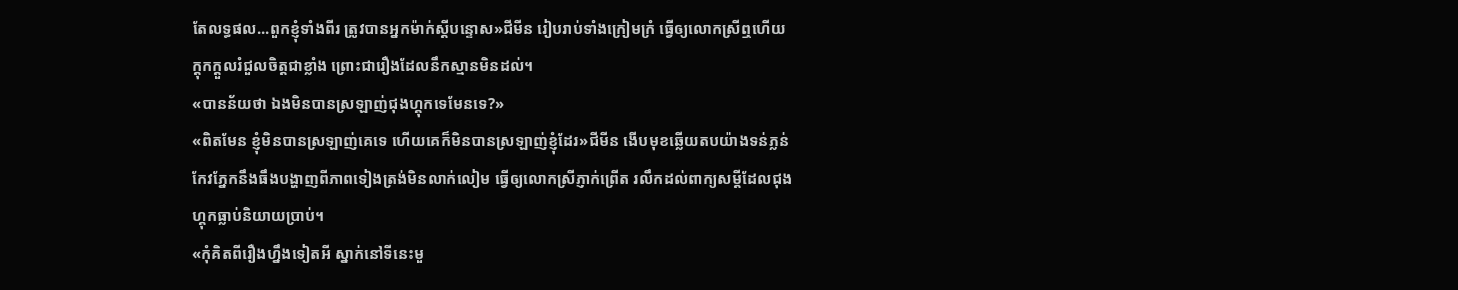តែលទ្ធផល...ពួកខ្ញុំទាំងពីរ ត្រូវបានអ្នកម៉ាក់ស្តីបន្ទោស»ជីមីន រៀបរាប់ទាំងក្រៀមក្រំ ធ្វើឲ្យលោកស្រីឮហើយក្តុកក្តួលរំជួលចិត្តជាខ្លាំង ព្រោះជារឿងដែលនឹកស្មានមិនដល់។
«បានន័យថា ឯងមិនបានស្រឡាញ់ជុងហ្គុកទេមែនទេ?»
«ពិតមែន ខ្ញុំមិនបានស្រឡាញ់គេទេ ហើយគេក៏មិនបានស្រឡាញ់ខ្ញុំដែរ»ជីមីន ងើបមុខឆ្លើយតបយ៉ាងទន់ភ្លន់ កែវភ្នែកនឹងធឹងបង្ហាញពីភាពទៀងត្រង់មិនលាក់លៀម ធ្វើឲ្យលោកស្រីភ្ញាក់ព្រើត រលឹកដល់ពាក្យសម្តីដែលជុងហ្គុកធ្លាប់និយាយប្រាប់។
«កុំគិតពីរឿងហ្នឹងទៀតអី ស្នាក់នៅទីនេះមួ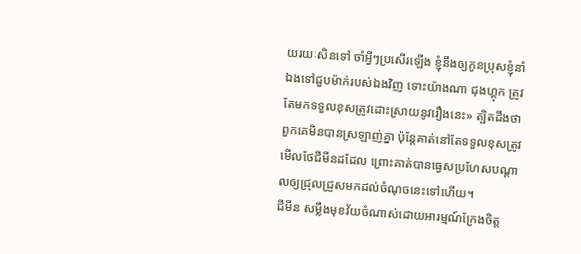យរយៈសិនទៅ ចាំអ្វីៗប្រសើរឡើង ខ្ញុំនឹងឲ្យកូនប្រុសខ្ញុំនាំឯងទៅជួបម៉ាក់របស់ឯងវិញ ទោះយ៉ាងណា ជុងហ្គុក ត្រូវតែមកទទួលខុសត្រូវដោះស្រាយនូវរឿងនេះ» ត្បិតដឹងថាពួកគេមិនបានស្រឡាញ់គ្នា ប៉ុន្តែគាត់នៅតែទទួលខុសត្រូវ មើលថែជីមីនដដែល ព្រោះគាត់បានធ្វេសប្រហែសបណ្តាលឲ្យជ្រុលជ្រួសមកដល់ចំណុចនេះទៅហើយ។
ជីមីន សម្លឹងមុខវ័យចំណាស់ដោយអារម្មណ៍ក្រែងចិត្ត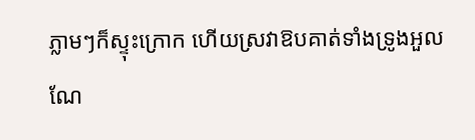ភ្លាមៗក៏ស្ទុះក្រោក ហើយស្រវាឱបគាត់ទាំងទ្រូងអួលណែ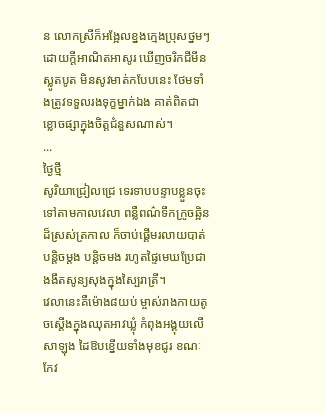ន លោកស្រីក៏អង្អែលខ្នងក្មេងប្រុសថ្នមៗដោយក្តីអាណិតអាសូរ ឃើញចរិកជីមីនស្លូតបូត មិនសូវមាត់កបែបនេះ ថែមទាំងត្រូវទទួលរងទុក្ខម្នាក់ឯង គាត់ពិតជាខ្លោចផ្សាក្នុងចិត្តជំនួសណាស់។
...
ថ្ងៃថ្មី
សូរិយាជ្រៀលជ្រេ ទេរទាបបន្ទាបខ្លួនចុះទៅតាមកាលវេលា ពន្លឺពណ៌ទឹកក្រូចឆ្អិនដ៏ស្រស់ត្រកាល ក៏ចាប់ផ្តើមរលាយបាត់បន្តិចម្តង បន្តិចមង រហូតផ្ទៃមេឃប្រែជាងងឹតសូន្យសុងក្នុងស្បៃរាត្រី។
វេលានេះគឺម៉ោង៨យប់ ម្ចាស់រាងកាយតូចស្តើងក្នុងឈុតអាវឃ្លុំ កំពុងអង្គុយលើសាឡុង ដៃឱបខ្នើយទាំងមុខជូរ ខណៈកែវ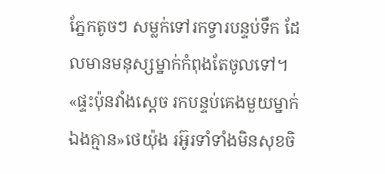ភ្នែកតូចៗ សម្លក់ទៅរកទ្វារបន្ទប់ទឹក ដែលមានមនុស្សម្នាក់កំពុងតែចូលទៅ។
«ផ្ទះប៉ុនវាំងស្តេច រកបន្ទប់គេងមួយម្នាក់ឯងគ្មាន»ថេយ៉ុង រអ៊ូរទាំទាំងមិនសុខចិ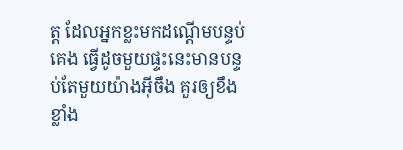ត្ត ដែលអ្នកខ្លះមកដណ្តើមបន្ទប់គេង ធ្វើដូចមួយផ្ទះនេះមានបន្ទប់តែមួយយ៉ាងអ៊ីចឹង គួរឲ្យខឹងខ្លាំង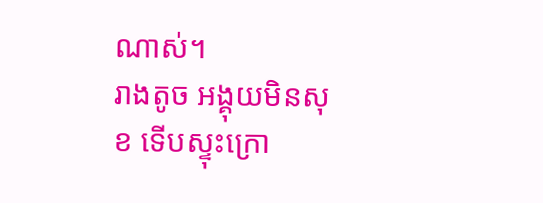ណាស់។
រាងតូច អង្គុយមិនសុខ ទើបស្ទុះក្រោ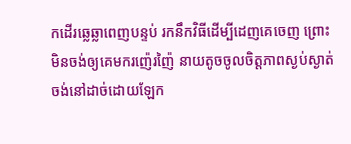កដើរឆ្លេឆ្លាពេញបន្ទប់ រកនឹកវិធីដើម្បីដេញគេចេញ ព្រោះមិនចង់ឲ្យគេមករញ៉េរញ៉ៃ នាយតូចចូលចិត្តភាពស្ងប់ស្ងាត់ ចង់នៅដាច់ដោយឡែក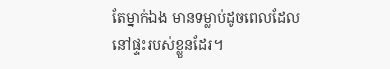តែម្នាក់ឯង មានទម្លាប់ដូចពេលដែលនៅផ្ទះរបស់ខ្លួនដែរ។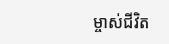ម្ចាស់ជីវិត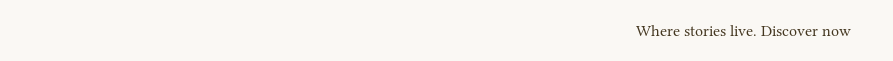Where stories live. Discover now